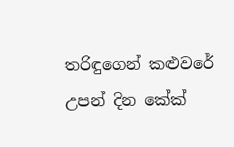තරිඳුගෙන් කළුවරේ උපන් දින කේක්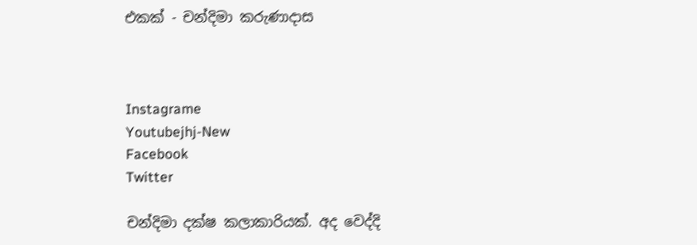එකක් - චන්දිමා කරුණාදාස



Instagrame
Youtubejhj-New
Facebook
Twitter

චන්දිමා දක්ෂ කලාකාරියක්. අද වෙද්දි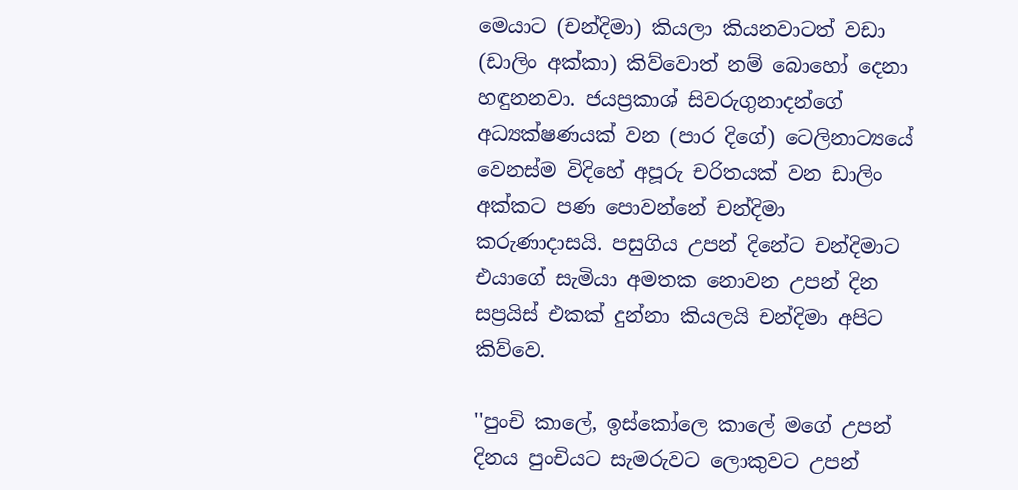මෙයාට (චන්දිමා) කියලා කියනවාටත් වඩා (ඩාලිං අක්කා) කිව්වොත් නම් බොහෝ දෙනා හඳුනනවා. ජයප්‍රකාශ් සිවරුගුනාදන්ගේ අධ්‍යක්ෂණයක් වන (පාර දිගේ) ටෙලිනාට්‍යයේ වෙනස්ම විදිහේ අපූරු චරිතයක් වන ඩාලිං අක්කට පණ පොවන්නේ චන්දිමා කරුණාදාසයි. පසුගිය උපන් දිනේට චන්දිමාට එයාගේ සැමියා අමතක නොවන උපන් දින සප්‍රයිස් එකක් දුන්නා කියලයි චන්දිමා අපිට කිව්වෙ.

''පුංචි කාලේ, ඉස්කෝලෙ කාලේ මගේ උපන් දිනය පුංචියට සැමරුවට ලොකුවට උපන්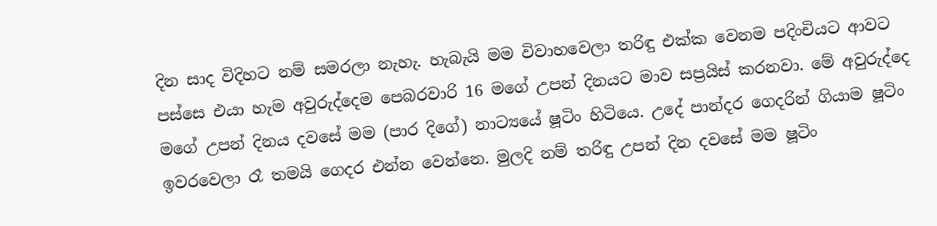දින සාද විදිහට නම් සමරලා නැහැ. හැබැයි මම විවාහවෙලා තරිඳු එක්ක වෙනම පදිංචියට ආවට පස්සෙ එයා හැම අවුරුද්දෙම පෙබරවාරි 16 මගේ උපන් දිනයට මාව සප්‍රයිස් කරනවා. මේ අවුරුද්දෙ මගේ උපන් දිනය දවසේ මම (පාර දිගේ) නාට්‍යයේ ෂූටිං හිටියෙ. උදේ පාන්දර ගෙදරින් ගියාම ෂූටිං ඉවරවෙලා රෑ තමයි ගෙදර එන්න වෙන්නෙ. මුලදි නම් තරිඳු උපන් දින දවසේ මම ෂූටිං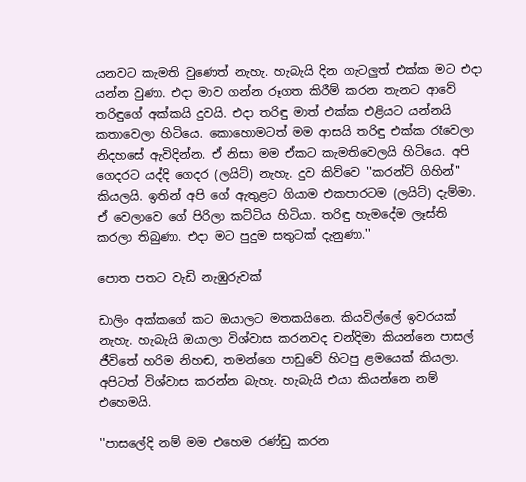යනවට කැමති වුණෙත් නැහැ. හැබැයි දින ගැටලුත් එක්ක මට එදා යන්න වුණා. එදා මාව ගන්න රූගත කිරීම් කරන තැනට ආවේ තරිඳුගේ අක්කයි දුවයි. එදා තරිඳු මාත් එක්ක එළියට යන්නයි කතාවෙලා හිටියෙ. කොහොමටත් මම ආසයි තරිඳු එක්ක රෑවෙලා නිදහසේ ඇවිදින්න. ඒ නිසා මම ඒකට කැමතිවෙලයි හිටියෙ. අපි ගෙදරට යද්දි ගෙදර (ලයිට්) නැහැ. දුව කිව්වෙ ''කරන්ට් ගිහින්'' කියලයි. ඉතින් අපි ගේ ඇතුළට ගියාම එකපාරටම (ලයිට්) දැම්මා. ඒ වෙලාවෙ ගේ පිරිලා කට්ටිය හිටියා. තරිඳු හැමදේම ලෑස්ති කරලා තිබුණා. එදා මට පුදුම සතුටක් දැනුණා.''

පොත පතට වැඩි නැඹුරුවක්

ඩාලිං අක්කගේ කට ඔයාලට මතකයිනෙ. කියවිල්ලේ ඉවරයක් නැහැ. හැබැයි ඔයාලා විශ්වාස කරනවද චන්දිමා කියන්නෙ පාසල් ජීවිතේ හරිම නිහඬ, තමන්ගෙ පාඩුවේ හිටපු ළමයෙක් කියලා. අපිටත් විශ්වාස කරන්න බැහැ. හැබැයි එයා කියන්නෙ නම් එහෙමයි.

''පාසලේදි නම් මම එහෙම රණ්ඩු කරන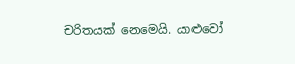චරිතයක් නෙමෙයි. යාළුවෝ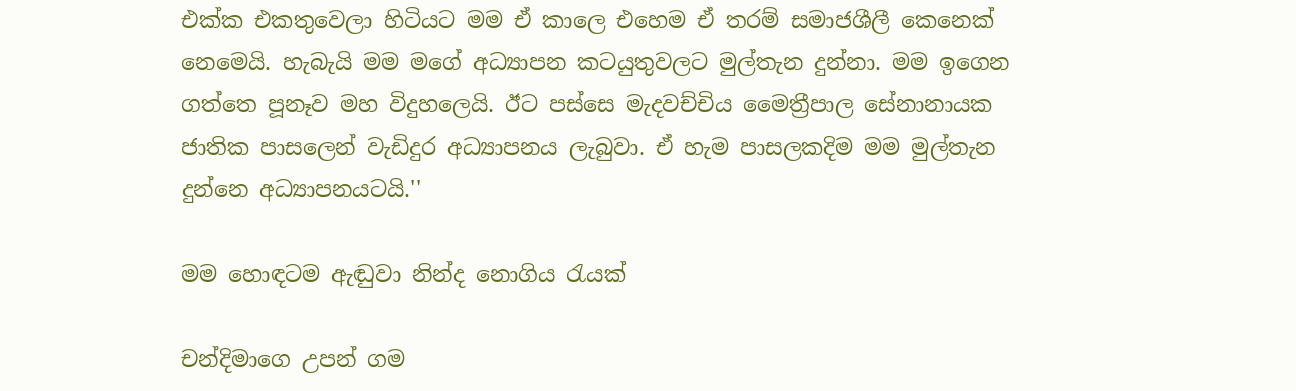එක්ක එකතුවෙලා හිටියට මම ඒ කාලෙ එහෙම ඒ තරම් සමාජශීලී කෙනෙක් නෙමෙයි. හැබැයි මම මගේ අධ්‍යාපන කටයුතුවලට මුල්තැන දුන්නා. මම ඉගෙන ගත්තෙ පූනෑව මහ විදුහලෙයි. ඊට පස්සෙ මැදවච්චිය මෛත්‍රීපාල සේනානායක ජාතික පාසලෙන් වැඩිදුර අධ්‍යාපනය ලැබුවා. ඒ හැම පාසලකදිම මම මුල්තැන දුන්නෙ අධ්‍යාපනයටයි.''

මම හොඳටම ඇඬුවා නින්ද නොගිය රැයක්

චන්දිමාගෙ උපන් ගම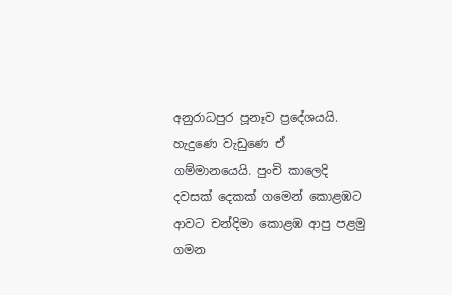අනුරාධපුර පූනෑව ප්‍රදේශයයි. හැදුණෙ වැඩුණෙ ඒ ගම්මානයෙයි. පුංචි කාලෙදි දවසක් දෙකක් ගමෙන් කොළඹට ආවට චන්දිමා කොළඹ ආපු පළමු ගමන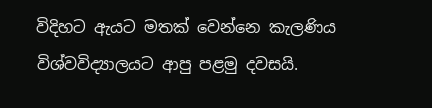විදිහට ඇයට මතක් වෙන්නෙ කැලණිය විශ්වවිද්‍යාලයට ආපු පළමු දවසයි.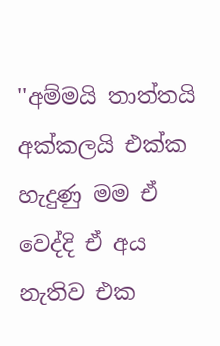''අම්මයි තාත්තයි අක්කලයි එක්ක හැදුණු මම ඒ වෙද්දි ඒ අය නැතිව එක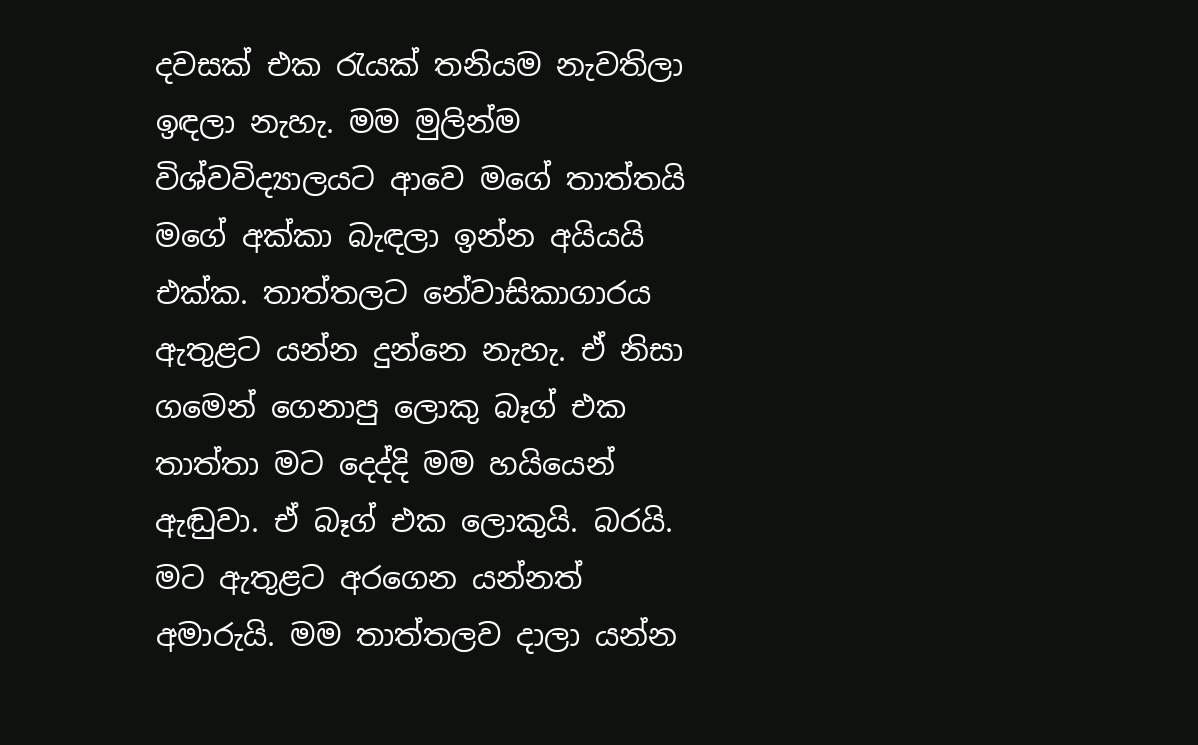දවසක් එක රැයක් තනියම නැවතිලා ඉඳලා නැහැ. මම මුලින්ම විශ්වවිද්‍යාලයට ආවෙ මගේ තාත්තයි මගේ අක්කා බැඳලා ඉන්න අයියයි එක්ක. තාත්තලට නේවාසිකාගාරය ඇතුළට යන්න දුන්නෙ නැහැ. ඒ නිසා ගමෙන් ගෙනාපු ලොකු බෑග් එක තාත්තා මට දෙද්දි මම හයියෙන් ඇඬුවා. ඒ බෑග් එක ලොකුයි. බරයි. මට ඇතුළට අරගෙන යන්නත් අමාරුයි. මම තාත්තලව දාලා යන්න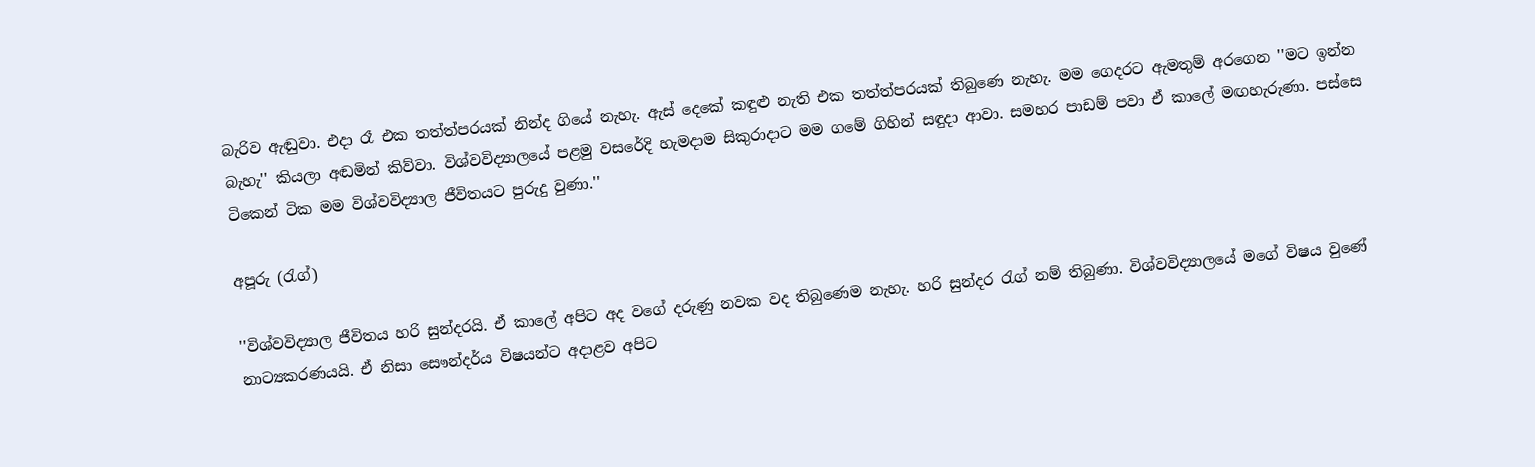බැරිව ඇඬුවා. එදා රෑ එක තත්ත්පරයක් නින්ද ගියේ නැහැ. ඇස් දෙකේ කඳුළු නැති එක තත්ත්පරයක් තිබුණෙ නැහැ. මම ගෙදරට ඇමතුම් අරගෙන ''මට ඉන්න බැහැ'' කියලා අඬමින් කිව්වා. විශ්වවිද්‍යාලයේ පළමු වසරේදි හැමදාම සිකුරාදාට මම ගමේ ගිහින් සඳුදා ආවා. සමහර පාඩම් පවා ඒ කාලේ මඟහැරුණා. පස්සෙ ටිකෙන් ටික මම විශ්වවිද්‍යාල ජීවිතයට පුරුදු වුණා.''

අපූරු (රැග්)

''විශ්වවිද්‍යාල ජීවිතය හරි සුන්දරයි. ඒ කාලේ අපිට අද වගේ දරුණු නවක වද තිබුණෙම නැහැ. හරි සුන්දර රැග් නම් තිබුණා. විශ්වවිද්‍යාලයේ මගේ විෂය වුණේ නාට්‍යකරණයයි. ඒ නිසා සෞන්දර්ය විෂයන්ට අදාළව අපිට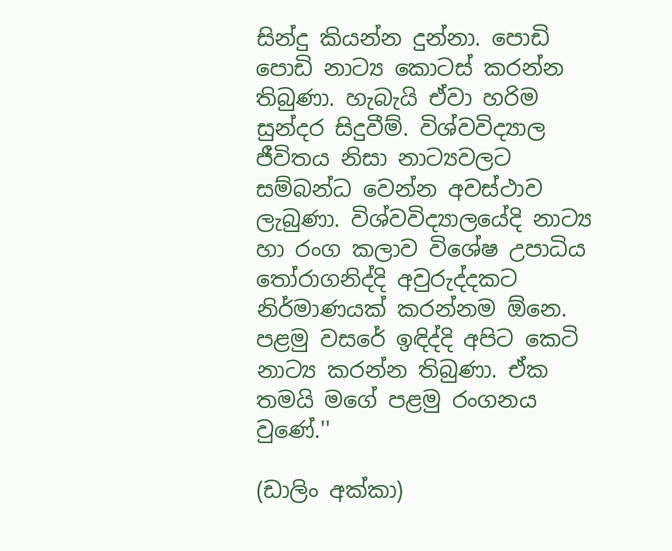සින්දු කියන්න දුන්නා. පොඩි පොඩි නාට්‍ය කොටස් කරන්න තිබුණා. හැබැයි ඒවා හරිම සුන්දර සිදුවීම්. විශ්වවිද්‍යාල ජීවිතය නිසා නාට්‍යවලට සම්බන්ධ වෙන්න අවස්ථාව ලැබුණා. විශ්වවිද්‍යාලයේදි නාට්‍ය හා රංග කලාව විශේෂ උපාධිය තෝරාගනිද්දි අවුරුද්දකට නිර්මාණයක් කරන්නම ඕනෙ. පළමු වසරේ ඉඳිද්දි අපිට කෙටි නාට්‍ය කරන්න තිබුණා. ඒක තමයි මගේ පළමු රංගනය වුණේ.''

(ඩාලිං අක්කා)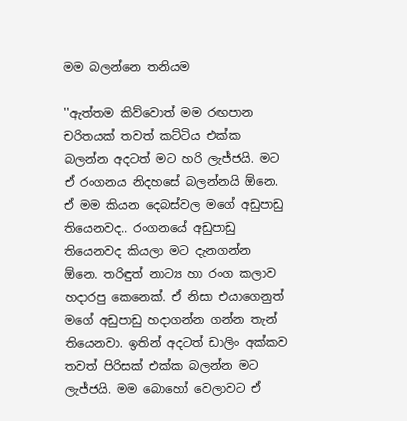මම බලන්නෙ තනියම

''ඇත්තම කිව්වොත් මම රඟපාන චරිතයක් තවත් කට්ටිය එක්ක බලන්න අදටත් මට හරි ලැජ්ජයි. මට ඒ රංගනය නිදහසේ බලන්නයි ඕනෙ. ඒ මම කියන දෙබස්වල මගේ අඩුපාඩු තියෙනවද.. රංගනයේ අඩුපාඩු තියෙනවද කියලා මට දැනගන්න ඕනෙ. තරිඳුත් නාට්‍ය හා රංග කලාව හදාරපු කෙනෙක්. ඒ නිසා එයාගෙනුත් මගේ අඩුපාඩු හදාගන්න ගන්න තැන් තියෙනවා. ඉතින් අදටත් ඩාලිං අක්කව තවත් පිරිසක් එක්ක බලන්න මට ලැජ්ජයි. මම බොහෝ වෙලාවට ඒ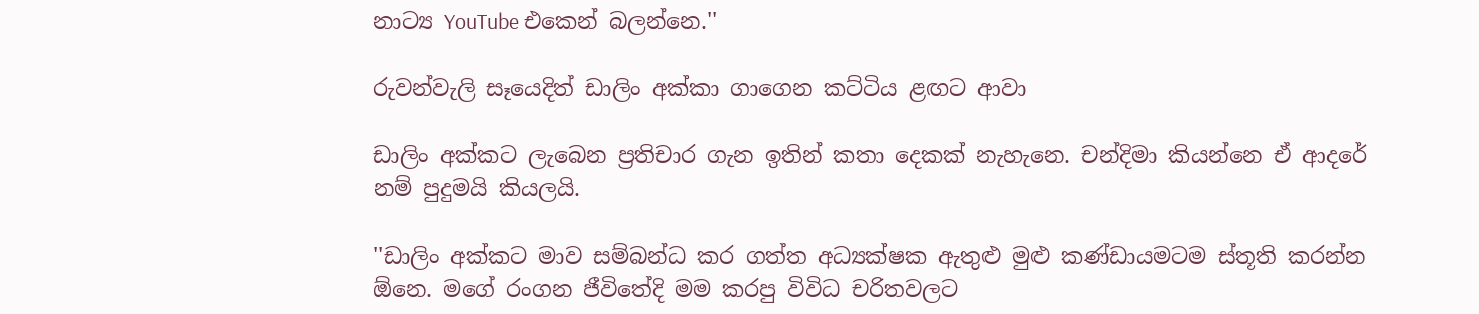නාට්‍ය YouTube එකෙන් බලන්නෙ.''

රුවන්වැලි සෑයෙදිත් ඩාලිං අක්කා ගාගෙන කට්ටිය ළඟට ආවා

ඩාලිං අක්කට ලැබෙන ප්‍රතිචාර ගැන ඉතින් කතා දෙකක් නැහැනෙ. චන්දිමා කියන්නෙ ඒ ආදරේ නම් පුදුමයි කියලයි.

''ඩාලිං අක්කට මාව සම්බන්ධ කර ගත්ත අධ්‍යක්ෂක ඇතුළු මුළු කණ්ඩායමටම ස්තූති කරන්න ඕනෙ. මගේ රංගන ජීවිතේදි මම කරපු විවිධ චරිතවලට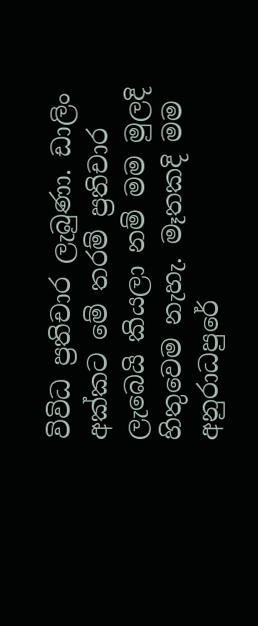විවිධ ප්‍රතිචාර ලැබුණා. ඩාලිං අක්කට මේ තරම් ප්‍රතිචාර ලැබෙයි කියලා නම් මම මුලදි හිතුවෙම නැහැ. මෑතකදි මම අනුරාධපුරේ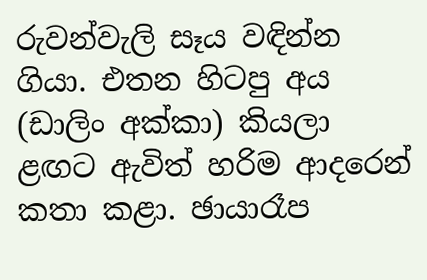රුවන්වැලි සෑය වඳින්න ගියා. එතන හිටපු අය (ඩාලිං අක්කා) කියලා ළඟට ඇවිත් හරිම ආදරෙන් කතා කළා. ඡායාරෑප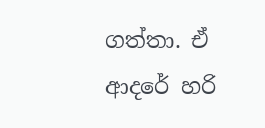ගත්තා. ඒ ආදරේ හරි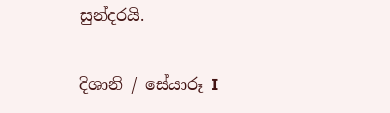සුන්දරයි.

දිශානි / සේයාරූ I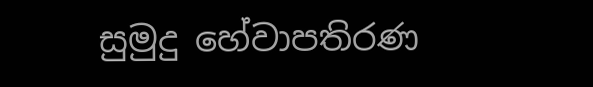සුමුදු හේවාපතිරණ